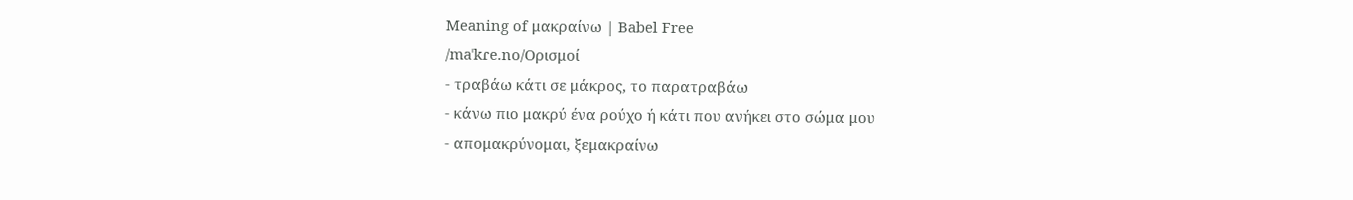Meaning of μακραίνω | Babel Free
/maˈkɾe.no/Ορισμοί
- τραβάω κάτι σε μάκρος, το παρατραβάω
- κάνω πιο μακρύ ένα ρούχο ή κάτι που ανήκει στο σώμα μου
- απομακρύνομαι, ξεμακραίνω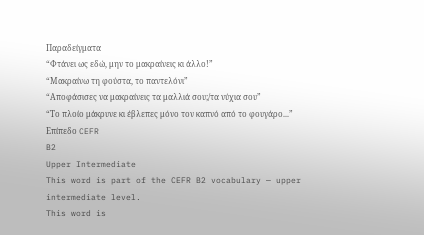Παραδείγματα
“Φτάνει ως εδώ, μην το μακραίνεις κι άλλο!”
“Μακραίνω τη φούστα, το παντελόνι”
“Αποφάσισες να μακραίνεις τα μαλλιά σου;/τα νύχια σου”
“Το πλοίο μάκρυνε κι έβλεπες μόνο τον καπνό από το φουγάρο...”
Επίπεδο CEFR
B2
Upper Intermediate
This word is part of the CEFR B2 vocabulary — upper intermediate level.
This word is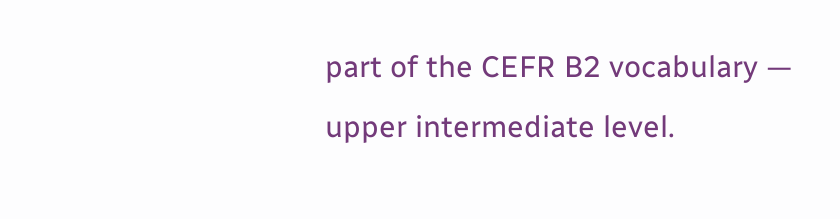part of the CEFR B2 vocabulary — upper intermediate level.